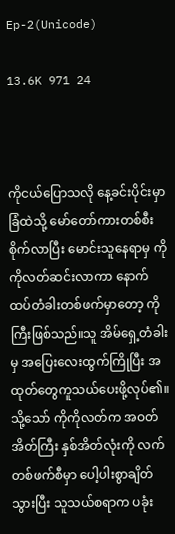Ep-2(Unicode)

13.6K 971 24



ကိုငယ်ပြောသလို နေ့ခင်းပိုင်းမှာ ခြံထဲသို့ မော်တော်ကားတစ်စီးစိုက်လာပြီး မောင်း‌သူနေရာမှ ကိုကိုလတ်ဆင်းလာကာ နောက်ထပ်တံခါးတစ်ဖက်မှာတော့ ကိုကြီးဖြစ်သည်။သူ အိမ်ရှေ့တံခါးမှ အပြေးလေးထွက်ကြိုပြီး အထုတ်တွေကူသယ်ပေးဖို့လုပ်၏။သို့သော် ကိုကိုလတ်က အဝတ်အိတ်ကြီး နှစ်အိတ်လုံးကို လက်တစ်ဖက်စီမှာ ပေါ့ပါးစွာချိတ်သွားပြီး သူသယ်စရာက ပခုံး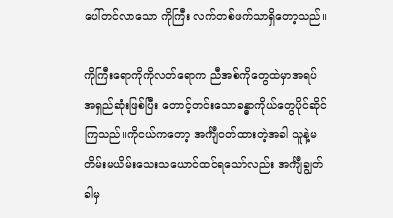ပေါ်တင်လာသော ကိုကြီး လက်တစ်ဖက်သာရှိတော့သည်။

ကိုကြီးရောကိုကိုလတ်ရောက ညီအစ်ကိုတွေထဲမှာအရပ်အရှည်ဆုံးဖြစ်ပြီး တောင့်တင်းသောခန္ဓာကိုယ်တွေပိုင်ဆိုင်ကြသည်။ကိုငယ်ကတော့ အင်္ကျီဝတ်ထားတဲ့အခါ သူနဲ့မတိမ်းမယိမ်းသေးသယောင်ထင်ရသော်လည်း အင်္ကျီချွတ်ခါမှ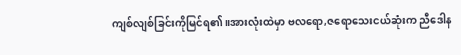ကျစ်လျစ်ခြင်းကိုမြင်ရ၏။အားလုံးထဲမှာ ဗလရော,ဇရောသေးငယ်ဆုံးက ညီဒေါန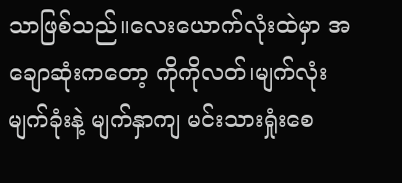သာဖြစ်သည်။လေးယောက်လုံးထဲမှာ အချောဆုံးကတော့ ကိုကိုလတ်၊မျက်လုံးမျက်ခုံးနဲ့ မျက်နှာကျ မင်းသားရှုံးစေ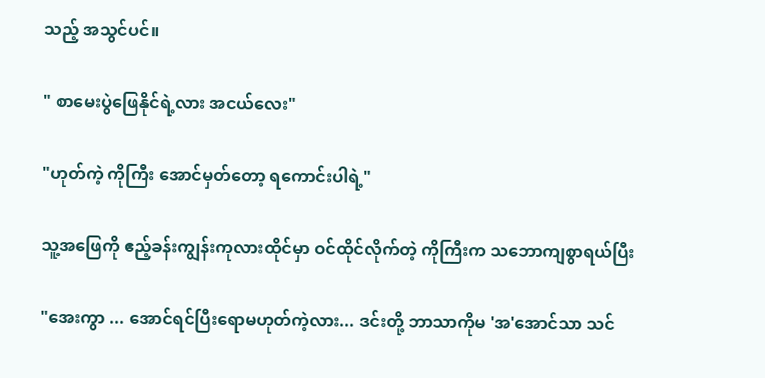သည့် အသွင်ပင်။

" စာမေးပွဲဖြေနိုင်ရဲ့လား အငယ်လေး"

"ဟုတ်ကဲ့ ကိုကြီး အောင်မှတ်တော့ ရကောင်းပါရဲ့"

သူ့အဖြေကို ဧည့်ခန်းကျွန်းကုလားထိုင်မှာ ဝင်ထိုင်လိုက်တဲ့ ကိုကြီးက သဘောကျစွာရယ်ပြီး

"အေးကွာ ... အောင်ရင်ပြီးရောမဟုတ်ကဲ့လား... ဒင်းတို့ ဘာသာကိုမ 'အ'အောင်သာ သင်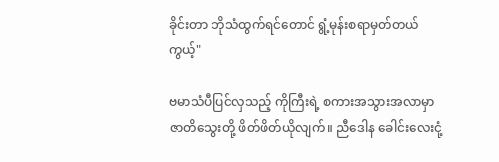ခိုင်းတာ ဘိုသံထွက်ရင်တောင် ရွံ့မုန်းစရာမှတ်တယ်ကွယ့်"

ဗမာသံပီပြင်လှသည့် ကိုကြီးရဲ့ စကားအသွားအလာမှာ ဇာတိသွေးတို့ ဖိတ်ဖိတ်ယိုလျက်။ ညီဒေါန ခေါင်းလေးငုံ့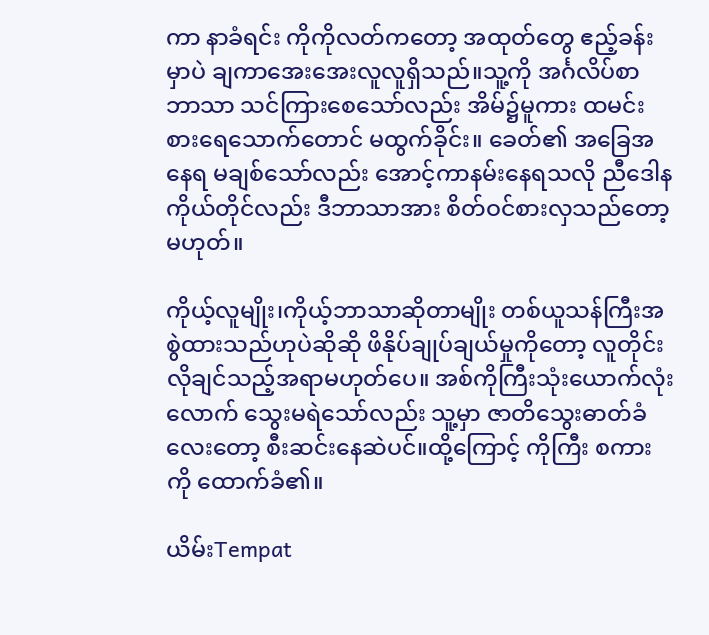ကာ နာခံရင်း ကိုကိုလတ်ကတော့ အထုတ်တွေ ဧည့်ခန်းမှာပဲ ချကာအေးအေးလူလူရှိသည်။သူ့ကို အင်္ဂလိပ်စာ ဘာသာ သင်ကြားစေသော်လည်း အိမ်၌မူကား ထမင်းစားရေသောက်တောင် မထွက်ခိုင်း။ ခေတ်၏ အခြေအနေရ မချစ်သော်လည်း‌ အောင့်ကာနမ်းနေရသလို ညီဒေါနကိုယ်တိုင်လည်း ဒီဘာသာအား စိတ်ဝင်စားလှသည်တော့မဟုတ်။

ကိုယ့်လူမျိုး၊ကိုယ့်ဘာသာဆိုတာမျိုး တစ်ယူသန်ကြီးအစွဲထားသည်ဟုပဲဆိုဆို ဖိနိုပ်ချုပ်ချယ်မှုကိုတော့ လူတိုင်းလိုချင်သည့်အရာမဟုတ်ပေ။ အစ်ကိုကြီးသုံးယောက်လုံးလောက် သွေးမရဲသော်လည်း သူ့မှာ ဇာတိသွေးဓာတ်ခံလေးတော့ စီးဆင်းနေဆဲပင်။ထို့ကြောင့် ကိုကြီး စကားကို ထောက်ခံ၏။

ယိမ်းTempat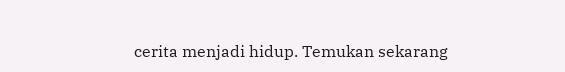cerita menjadi hidup. Temukan sekarang